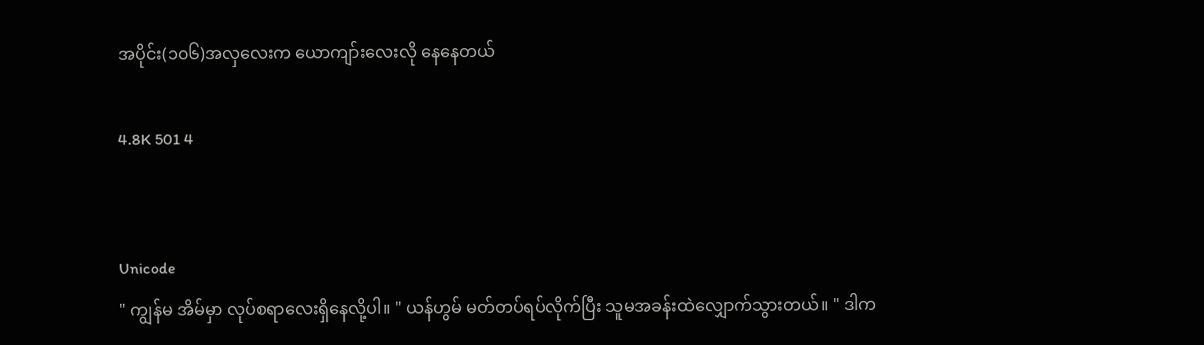အပိုင်း(၁၀၆)အလှလေးက ယောကျာ်းလေးလို နေနေတယ်

4.8K 501 4


Unicode
" ကျွန်မ အိမ်မှာ လုပ်စရာလေးရှိနေလို့ပါ။ " ယန်ဟွမ် မတ်တပ်ရပ်လိုက်ပြီး သူမအခန်းထဲလျှောက်သွားတယ်။ " ဒါက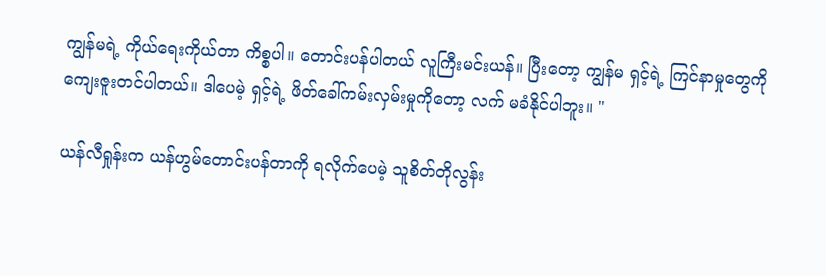ကျွန်မရဲ့ ကိုယ်ရေးကိုယ်တာ ကိစ္စပါ။ တောင်းပန်ပါတယ် လူကြီးမင်းယန်။ ပြီးတော့ ကျွန်မ ရှင့်ရဲ့ ကြင်နာမှုတွေကို ကျေးဇူးတင်ပါတယ်။ ဒါပေမဲ့ ရှင့်ရဲ့ ဖိတ်ခေါ်ကမ်းလှမ်းမှုကိုတော့ လက် မခံနိုင်ပါဘူး။ "

ယန်လီရှုန်းက ယန်ဟွမ်တောင်းပန်တာကို ရလိုက်ပေမဲ့ သူစိတ်တိုလွန်း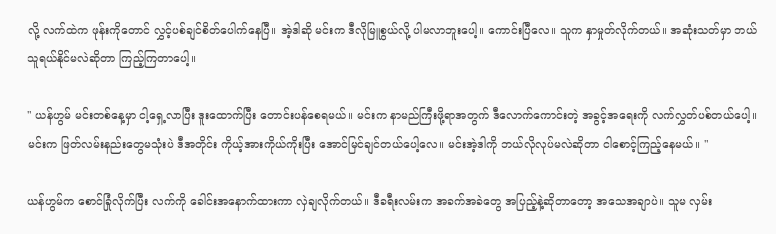လို့ လက်ထဲက ဖုန်းကိုတောင် လွှင့်ပစ်ချင်စိတ်ပေါက်နေပြီ။ အဲ့ဒါဆို မင်းက ဒီလိုမြူစွယ်လို့ ပါမလာဘူးပေါ့။ ကောင်းပြီလေ။ သူက နှာမှုတ်လိုက်တယ်။ အဆုံးသတ်မှာ ဘယ်သူရယ်နိုင်မလဲဆိုတာ ကြည့်ကြတာပေါ့။

" ယန်ဟွမ် မင်းတစ်နေ့မှာ ငါ့ရှေ့လာပြီး ဒူးထောက်ပြီး တောင်းပန်စေရမယ်။ မင်းက နာမည်ကြီးဖို့ရာအတွက် ဒီလောက်ကောင်းတဲ့ အခွင့်အရေးကို လက်လွှတ်ပစ်တယ်ပေါ့။ မင်းက ဖြတ်လမ်းနည်းတွေမသုံးပဲ ဒီအတိုင်း ကိုယ့်အားကိုယ်ကိုးပြီး အောင်မြင်ချင်တယ်ပေါ့လေ။ မင်းအဲ့ဒါကို ဘယ်လိုလုပ်မလဲဆိုတာ ငါစောင့်ကြည့်နေမယ်။ "

ယန်ဟွမ်က စောင်ခြုံလိုက်ပြီး လက်ကို ခေါင်းအနောက်ထားကာ လှဲချလိုက်တယ်။ ဒီခရီးလမ်းက အခက်အခဲတွေ အပြည့်နဲ့ဆိုတာတော့ အသေအချာပဲ။ သူမ လှမ်း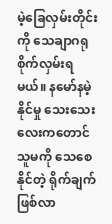မဲ့ခြေလှမ်းတိုင်းကို သေချာဂရုစိုက်လှမ်းရမယ်။ နမော်နမဲ့နိုင်မှု သေးသေးလေးကတောင် သူမကို သေစေနိုင်တဲ့ ရိုက်ချက်ဖြစ်လာ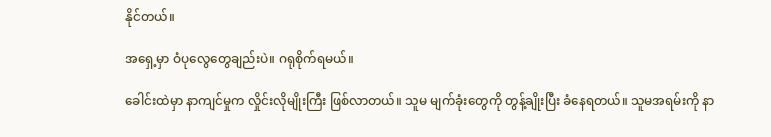နိုင်တယ်။

အရှေ့မှာ ဝံပုလွေတွေချည်းပဲ။ ဂရုစိုက်ရမယ်။

ခေါင်းထဲမှာ နာကျင်မှုက လှိုင်းလိုမျိုးကြီး ဖြစ်လာတယ်။ သူမ မျက်ခုံးတွေကို တွန့်ချိုးပြီး ခံနေရတယ်။ သူမအရမ်းကို နာ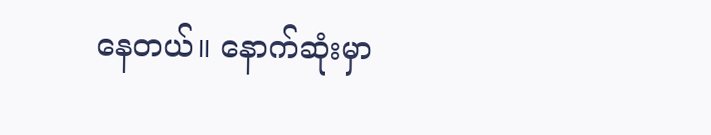နေတယ်။ နောက်ဆုံးမှာ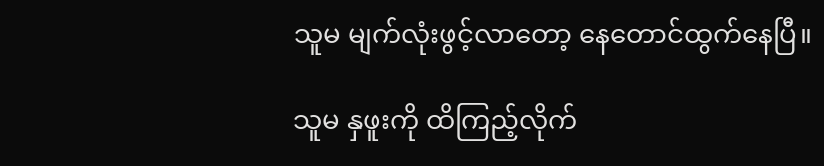သူမ မျက်လုံးဖွင့်လာတော့ နေတောင်ထွက်နေပြီ။

သူမ နှဖူးကို ထိကြည့်လိုက်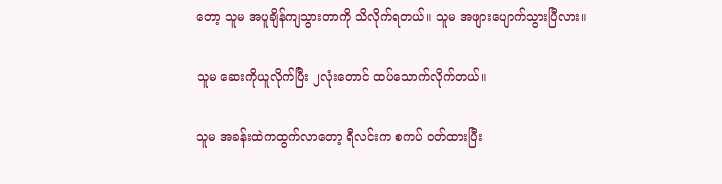တော့ သူမ အပူချိန်ကျသွားတာကို သိလိုက်ရတယ်။ သူမ အဖျားပျောက်သွားပြီလား။

သူမ ဆေးကိုယူလိုက်ပြီး ၂လုံးတောင် ထပ်သောက်လိုက်တယ်။

သူမ အခန်းထဲကထွက်လာတော့ ရီလင်းက စကပ် ဝတ်ထားပြီး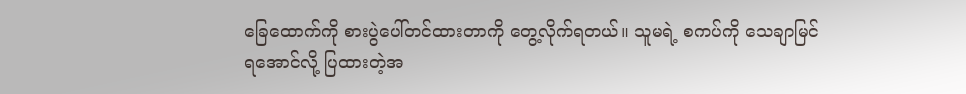ခြေထောက်ကို စားပွဲပေါ်တင်ထားတာကို တွေ့လိုက်ရတယ်။ သူမရဲ့ စကပ်ကို သေချာမြင်ရအောင်လို့ ပြထားတဲ့အ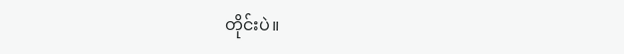တိုင်းပဲ။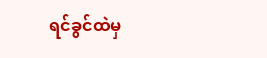ရင်ခွင်ထဲမှ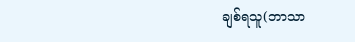ချစ်ရသူ(ဘာသာ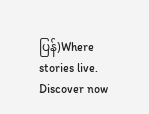ပြန်)Where stories live. Discover now